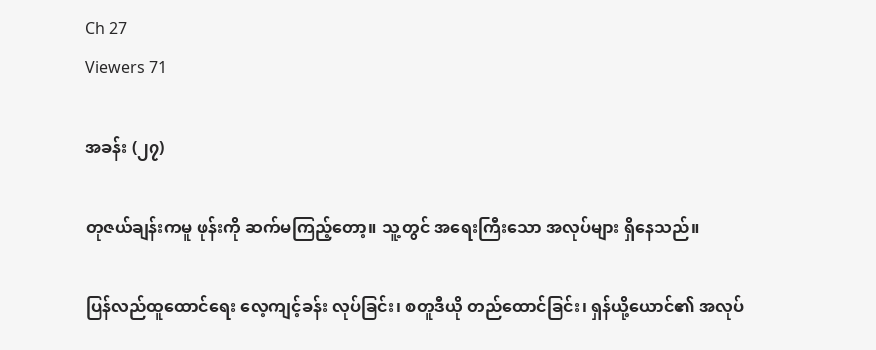Ch 27
Viewers 71

အခန်း (၂၇)

တုဇယ်ချန်းကမူ ဖုန်းကို ဆက်မကြည့်တော့။ သူ့တွင် အရေးကြီးသော အလုပ်များ ရှိနေသည်။

ပြန်လည်ထူထောင်ရေး လေ့ကျင့်ခန်း လုပ်ခြင်း၊ စတူဒီယို တည်ထောင်ခြင်း၊ ရှန်ယို့ယောင်၏ အလုပ်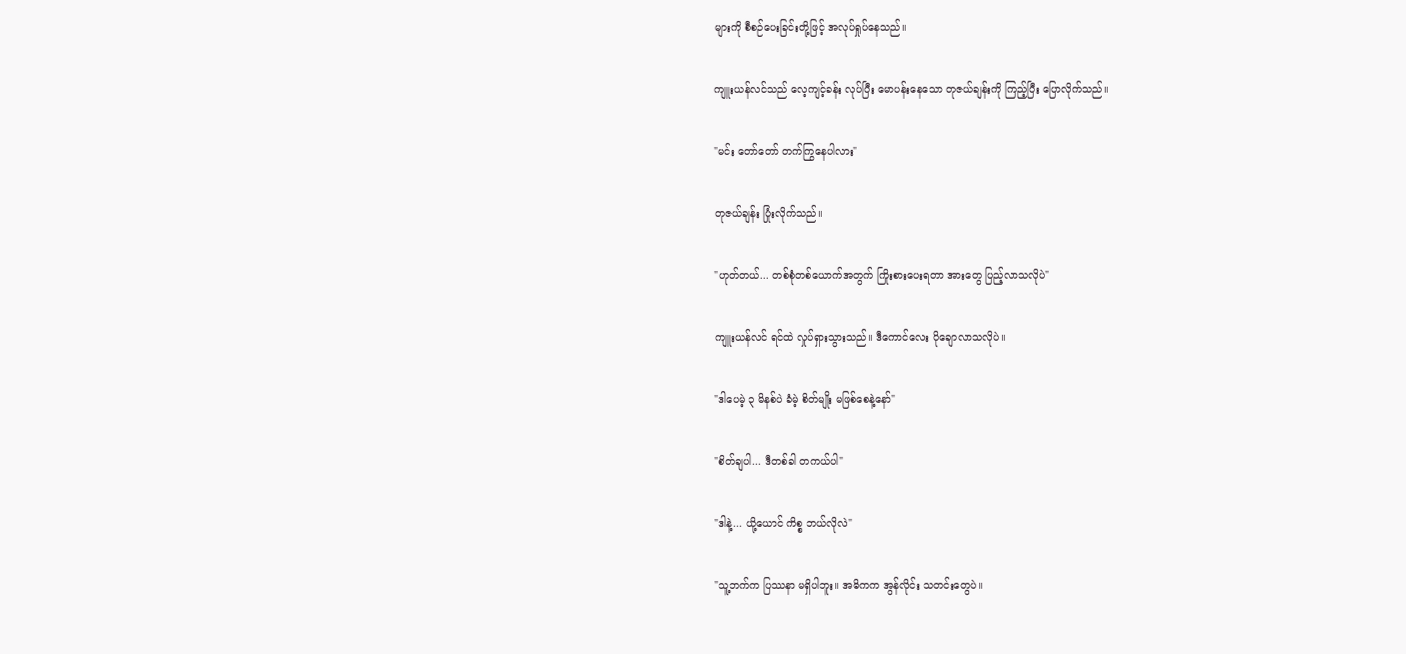များကို စီစဉ်ပေးခြင်းတို့ဖြင့် အလုပ်ရှုပ်နေသည်။

ကျူးယန်လင်သည် လေ့ကျင့်ခန်း လုပ်ပြီး မောပန်းနေသော တုဇယ်ချန်းကို ကြည့်ပြီး ပြောလိုက်သည်။

"မင်း တော်တော် တက်ကြွနေပါလား"

တုဇယ်ချန်း ပြုံးလိုက်သည်။

"ဟုတ်တယ်... တစ်စုံတစ်ယောက်အတွက် ကြိုးစားပေးရတာ အားတွေ ပြည့်လာသလိုပဲ"

ကျူးယန်လင် ရင်ထဲ လှုပ်ရှားသွားသည်။ ဒီကောင်လေး ပိုချောလာသလိုပဲ။

"ဒါပေမဲ့ ၃ မိနစ်ပဲ ခံမဲ့ စိတ်မျိုး မဖြစ်စေနဲ့နော်"

"စိတ်ချပါ... ဒီတစ်ခါ တကယ်ပါ"

"ဒါနဲ့... ယို့ယောင် ကိစ္စ ဘယ်လိုလဲ"

"သူ့ဘက်က ပြဿနာ မရှိပါဘူး။ အဓိကက အွန်လိုင်း သတင်းတွေပဲ။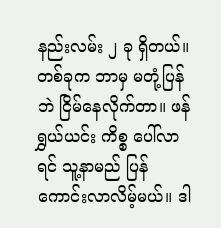နည်းလမ်း ၂ ခု ရှိတယ်။ တစ်ခုက ဘာမှ မတုံ့ပြန်ဘဲ ငြိမ်နေလိုက်တာ။ ဖန်ရွှယ်ယင်း ကိစ္စ ပေါ်လာရင် သူ့နာမည် ပြန်ကောင်းလာလိမ့်မယ်။ ဒါ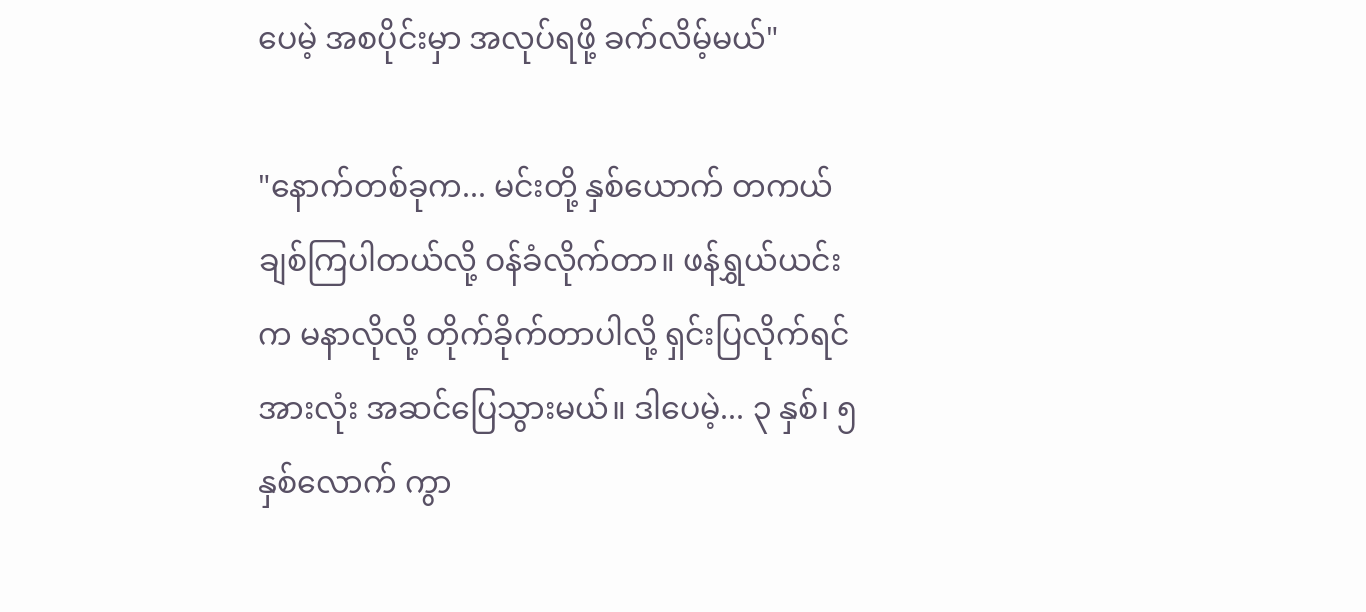ပေမဲ့ အစပိုင်းမှာ အလုပ်ရဖို့ ခက်လိမ့်မယ်"

"နောက်တစ်ခုက... မင်းတို့ နှစ်ယောက် တကယ် ချစ်ကြပါတယ်လို့ ဝန်ခံလိုက်တာ။ ဖန်ရွှယ်ယင်းက မနာလိုလို့ တိုက်ခိုက်တာပါလို့ ရှင်းပြလိုက်ရင် အားလုံး အဆင်ပြေသွားမယ်။ ဒါပေမဲ့... ၃ နှစ်၊ ၅ နှစ်လောက် ကွာ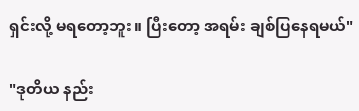ရှင်းလို့ မရတော့ဘူး။ ပြီးတော့ အရမ်း ချစ်ပြနေရမယ်"

"ဒုတိယ နည်း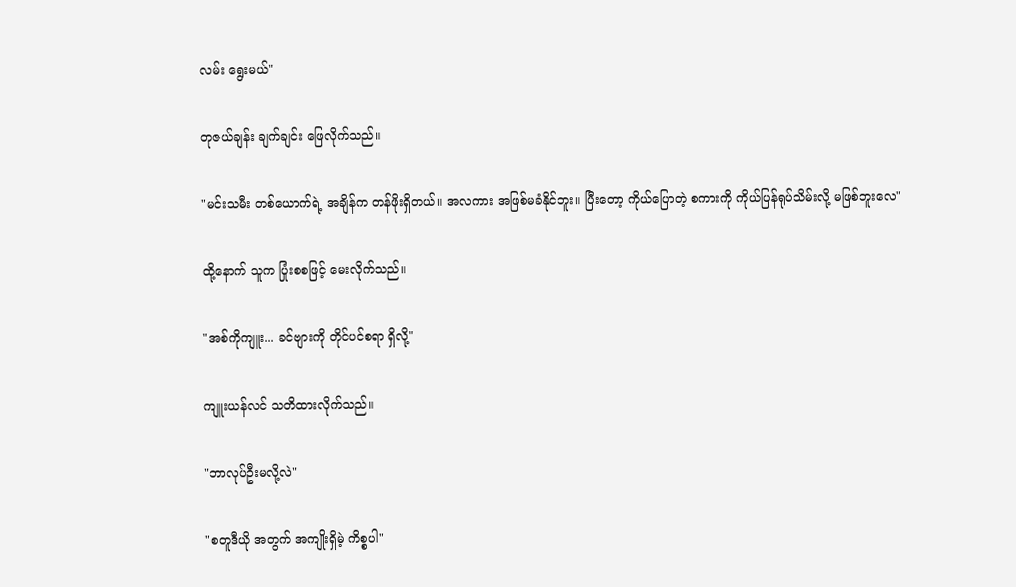လမ်း ရွေးမယ်"

တုဇယ်ချန်း ချက်ချင်း ဖြေလိုက်သည်။

"မင်းသမီး တစ်ယောက်ရဲ့ အချိန်က တန်ဖိုးရှိတယ်။ အလကား အဖြစ်မခံနိုင်ဘူး။ ပြီးတော့ ကိုယ်ပြောတဲ့ စကားကို ကိုယ်ပြန်ရုပ်သိမ်းလို့ မဖြစ်ဘူးလေ"

ထို့နောက် သူက ပြုံးစစဖြင့် မေးလိုက်သည်။

"အစ်ကိုကျူး... ခင်ဗျားကို တိုင်ပင်စရာ ရှိလို့"

ကျူးယန်လင် သတိထားလိုက်သည်။

"ဘာလုပ်ဦးမလို့လဲ"

"စတူဒီယို အတွက် အကျိုးရှိမဲ့ ကိစ္စပါ"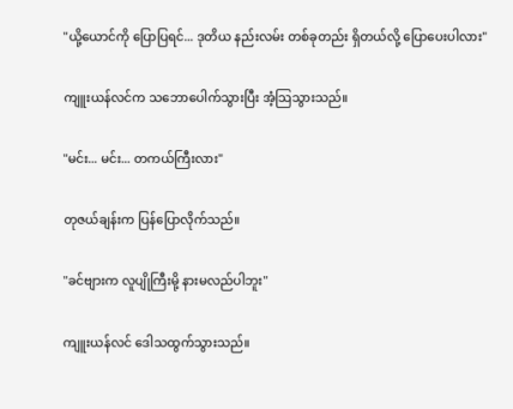"ယို့ယောင်ကို ပြောပြရင်... ဒုတိယ နည်းလမ်း တစ်ခုတည်း ရှိတယ်လို့ ပြောပေးပါလား"

ကျူးယန်လင်က သဘောပေါက်သွားပြီး အံ့သြသွားသည်။

"မင်း... မင်း... တကယ်ကြီးလား"

တုဇယ်ချန်းက ပြန်ပြောလိုက်သည်။

"ခင်ဗျားက လူပျိုကြီးမို့ နားမလည်ပါဘူး"

ကျူးယန်လင် ဒေါသထွက်သွားသည်။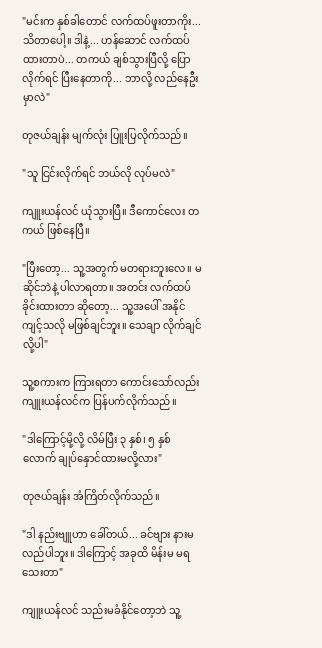"မင်းက နှစ်ခါတောင် လက်ထပ်ဖူးတာကိုး... သိတာပေါ့။ ဒါနဲ့... ဟန်ဆောင် လက်ထပ်ထားတာပဲ... တကယ် ချစ်သွားပြီလို့ ပြောလိုက်ရင် ပြီးနေတာကို... ဘာလို့ လည်နေဦးမှာလဲ"

တုဇယ်ချန်း မျက်လုံး ပြူးပြလိုက်သည်။

"သူ ငြင်းလိုက်ရင် ဘယ်လို လုပ်မလဲ"

ကျူးယန်လင် ယုံသွားပြီ။ ဒီကောင်လေး တကယ် ဖြစ်နေပြီ။

"ပြီးတော့... သူ့အတွက် မတရားဘူးလေ။ မဆိုင်ဘဲနဲ့ ပါလာရတာ။ အတင်း လက်ထပ်ခိုင်းထားတာ ဆိုတော့... သူ့အပေါ် အနိုင်ကျင့်သလို မဖြစ်ချင်ဘူး။ သေချာ လိုက်ချင်လို့ပါ"

သူ့စကားက ကြားရတာ ကောင်းသော်လည်း ကျူးယန်လင်က ပြန်ပက်လိုက်သည်။

"ဒါကြောင့်မို့လို့ လိမ်ပြီး ၃ နှစ်၊ ၅ နှစ်လောက် ချုပ်နှောင်ထားမလို့လား"

တုဇယ်ချန်း အံကြိတ်လိုက်သည်။

"ဒါ နည်းဗျူဟာ ခေါ်တယ်... ခင်ဗျား နားမလည်ပါဘူး။ ဒါကြောင့် အခုထိ မိန်းမ မရသေးတာ"

ကျူးယန်လင် သည်းမခံနိုင်တော့ဘဲ သူ့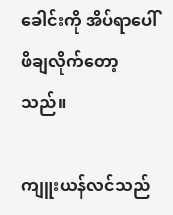ခေါင်းကို အိပ်ရာပေါ် ဖိချလိုက်တော့သည်။

ကျူးယန်လင်သည်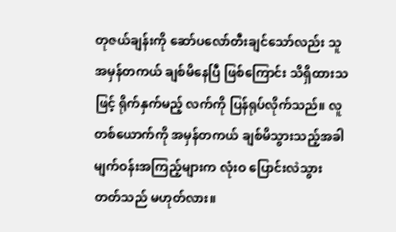တုဇယ်ချန်းကို ဆော်ပလော်တီးချင်သော်လည်း သူ အမှန်တကယ် ချစ်မိနေပြီ ဖြစ်ကြောင်း သိရှိထားသဖြင့် ရိုက်နှက်မည့် လက်ကို ပြန်ရုပ်လိုက်သည်။ လူတစ်ယောက်ကို အမှန်တကယ် ချစ်မိသွားသည့်အခါ မျက်ဝန်းအကြည့်များက လုံးဝ ပြောင်းလဲသွားတတ်သည် မဟုတ်လား။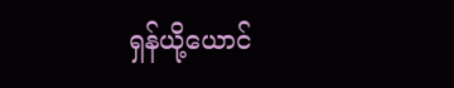ရှန်ယို့ယောင်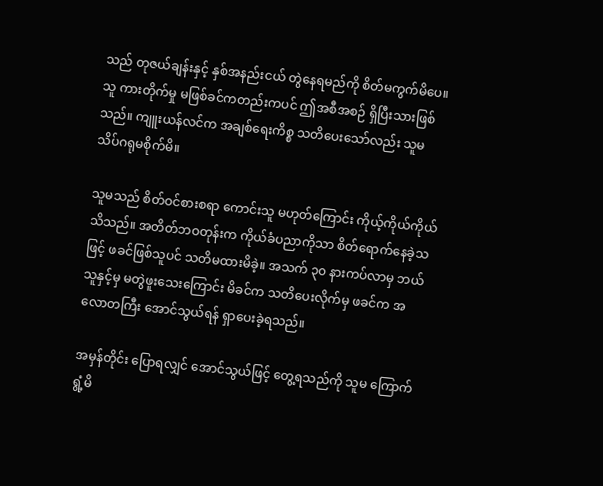သည် တုဇယ်ချန်းနှင့် နှစ်အနည်းငယ် တွဲနေရမည်ကို စိတ်မကွက်မိပေ။ သူ ကားတိုက်မှု မဖြစ်ခင်ကတည်းကပင် ဤအစီအစဉ် ရှိပြီးသားဖြစ်သည်။ ကျူးယန်လင်က အချစ်ရေးကိစ္စ သတိပေးသော်လည်း သူမ သိပ်ဂရုမစိုက်မိ။

သူမသည် စိတ်ဝင်စားစရာ ကောင်းသူ မဟုတ်ကြောင်း ကိုယ့်ကိုယ်ကိုယ် သိသည်။ အတိတ်ဘဝတုန်းက ကိုယ်ခံပညာကိုသာ စိတ်ရောက်နေခဲ့သဖြင့် ဖခင်ဖြစ်သူပင် သတိမထားမိခဲ့။ အသက် ၃၀ နားကပ်လာမှ ဘယ်သူနှင့်မှ မတွဲဖူးသေးကြောင်း မိခင်က သတိပေးလိုက်မှ ဖခင်က အလောတကြီး အောင်သွယ်ရန် ရှာပေးခဲ့ရသည်။

အမှန်တိုင်း ပြောရလျှင် အောင်သွယ်ဖြင့် တွေ့ရသည်ကို သူမ ကြောက်ရွံ့မိ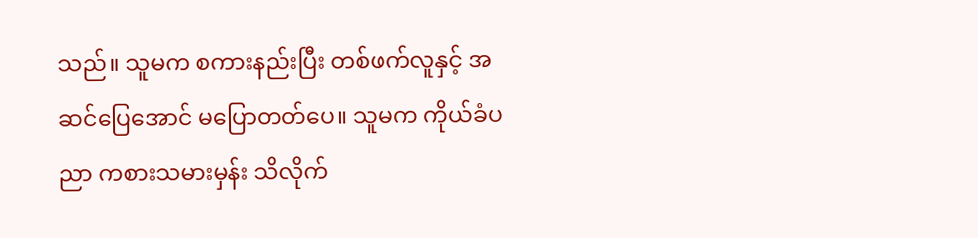သည်။ သူမက စကားနည်းပြီး တစ်ဖက်လူနှင့် အဆင်ပြေအောင် မပြောတတ်ပေ။ သူမက ကိုယ်ခံပညာ ကစားသမားမှန်း သိလိုက်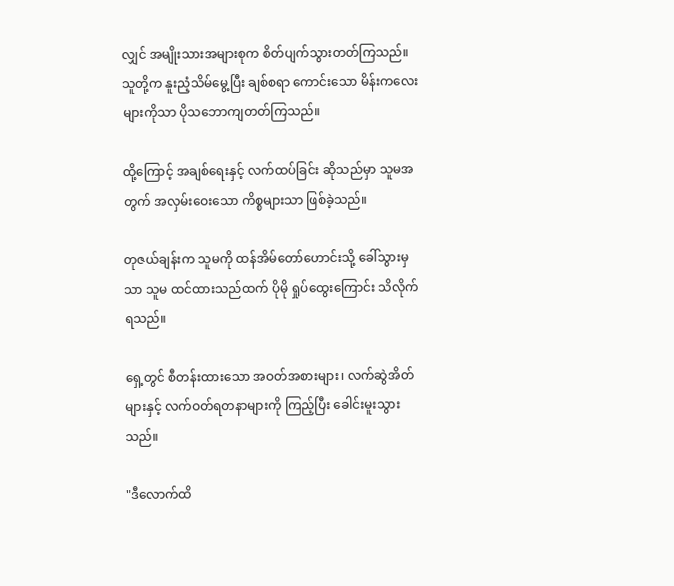လျှင် အမျိုးသားအများစုက စိတ်ပျက်သွားတတ်ကြသည်။ သူတို့က နူးညံ့သိမ်မွေ့ပြီး ချစ်စရာ ကောင်းသော မိန်းကလေးများကိုသာ ပိုသဘောကျတတ်ကြသည်။

ထို့ကြောင့် အချစ်ရေးနှင့် လက်ထပ်ခြင်း ဆိုသည်မှာ သူမအတွက် အလှမ်းဝေးသော ကိစ္စများသာ ဖြစ်ခဲ့သည်။

တုဇယ်ချန်းက သူမကို ထန်အိမ်တော်ဟောင်းသို့ ခေါ်သွားမှသာ သူမ ထင်ထားသည်ထက် ပိုမို ရှုပ်ထွေးကြောင်း သိလိုက်ရသည်။

ရှေ့တွင် စီတန်းထားသော အဝတ်အစားများ၊ လက်ဆွဲအိတ်များနှင့် လက်ဝတ်ရတနာများကို ကြည့်ပြီး ခေါင်းမူးသွားသည်။

"ဒီလောက်ထိ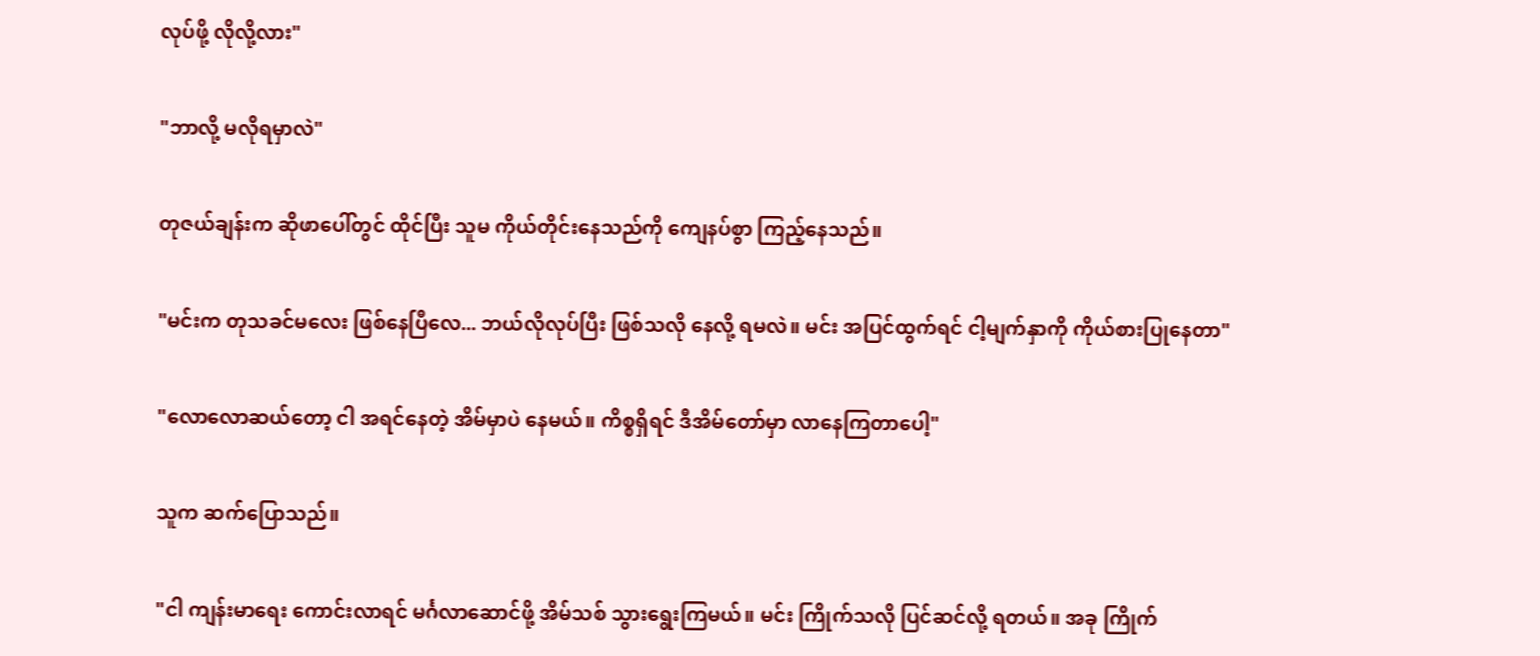လုပ်ဖို့ လိုလို့လား"

"ဘာလို့ မလိုရမှာလဲ"

တုဇယ်ချန်းက ဆိုဖာပေါ်တွင် ထိုင်ပြီး သူမ ကိုယ်တိုင်းနေသည်ကို ကျေနပ်စွာ ကြည့်နေသည်။

"မင်းက တုသခင်မလေး ဖြစ်နေပြီလေ... ဘယ်လိုလုပ်ပြီး ဖြစ်သလို နေလို့ ရမလဲ။ မင်း အပြင်ထွက်ရင် ငါ့မျက်နှာကို ကိုယ်စားပြုနေတာ"

"လောလောဆယ်တော့ ငါ အရင်နေတဲ့ အိမ်မှာပဲ နေမယ်။ ကိစ္စရှိရင် ဒီအိမ်တော်မှာ လာနေကြတာပေါ့"

သူက ဆက်ပြောသည်။

"ငါ ကျန်းမာရေး ကောင်းလာရင် မင်္ဂလာဆောင်ဖို့ အိမ်သစ် သွားရွေးကြမယ်။ မင်း ကြိုက်သလို ပြင်ဆင်လို့ ရတယ်။ အခု ကြိုက်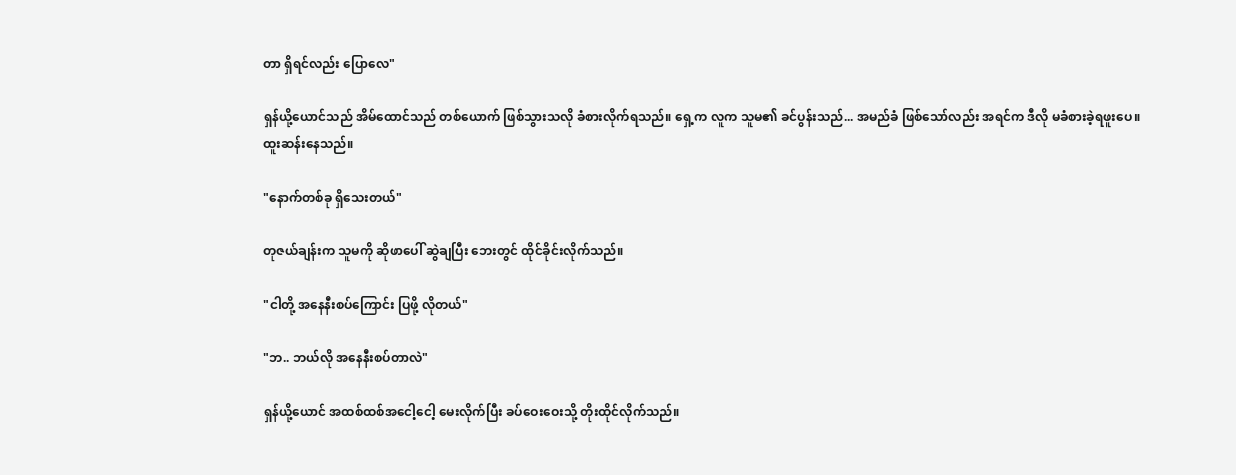တာ ရှိရင်လည်း ပြောလေ"

ရှန်ယို့ယောင်သည် အိမ်ထောင်သည် တစ်ယောက် ဖြစ်သွားသလို ခံစားလိုက်ရသည်။ ရှေ့က လူက သူမ၏ ခင်ပွန်းသည်... အမည်ခံ ဖြစ်သော်လည်း အရင်က ဒီလို မခံစားခဲ့ရဖူးပေ။ ထူးဆန်းနေသည်။

"နောက်တစ်ခု ရှိသေးတယ်"

တုဇယ်ချန်းက သူမကို ဆိုဖာပေါ် ဆွဲချပြီး ဘေးတွင် ထိုင်ခိုင်းလိုက်သည်။

"ငါတို့ အနေနီးစပ်ကြောင်း ပြဖို့ လိုတယ်"

"ဘ.. ဘယ်လို အနေနီးစပ်တာလဲ"

ရှန်ယို့ယောင် အထစ်ထစ်အငေါ့ငေါ့ မေးလိုက်ပြီး ခပ်ဝေးဝေးသို့ တိုးထိုင်လိုက်သည်။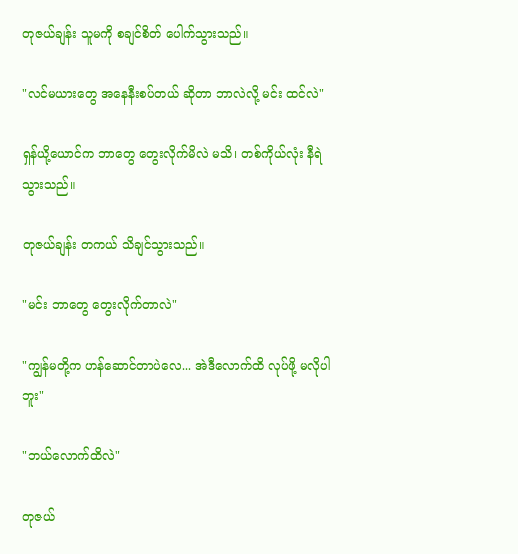တုဇယ်ချန်း သူမကို စချင်စိတ် ပေါက်သွားသည်။

"လင်မယားတွေ အနေနီးစပ်တယ် ဆိုတာ ဘာလဲလို့ မင်း ထင်လဲ"

ရှန်ယို့ယောင်က ဘာတွေ တွေးလိုက်မိလဲ မသိ၊ တစ်ကိုယ်လုံး နီရဲသွားသည်။

တုဇယ်ချန်း တကယ် သိချင်သွားသည်။

"မင်း ဘာတွေ တွေးလိုက်တာလဲ"

"ကျွန်မတို့က ဟန်ဆောင်တာပဲလေ... အဲဒီလောက်ထိ လုပ်ဖို့ မလိုပါဘူး"

"ဘယ်လောက်ထိလဲ"

တုဇယ်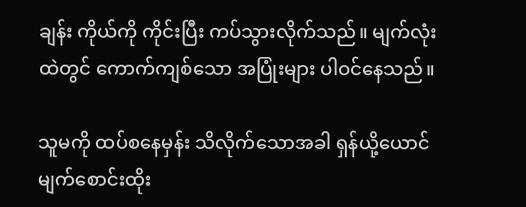ချန်း ကိုယ်ကို ကိုင်းပြီး ကပ်သွားလိုက်သည်။ မျက်လုံးထဲတွင် ကောက်ကျစ်သော အပြုံးများ ပါဝင်နေသည်။

သူမကို ထပ်စနေမှန်း သိလိုက်သောအခါ ရှန်ယို့ယောင် မျက်စောင်းထိုး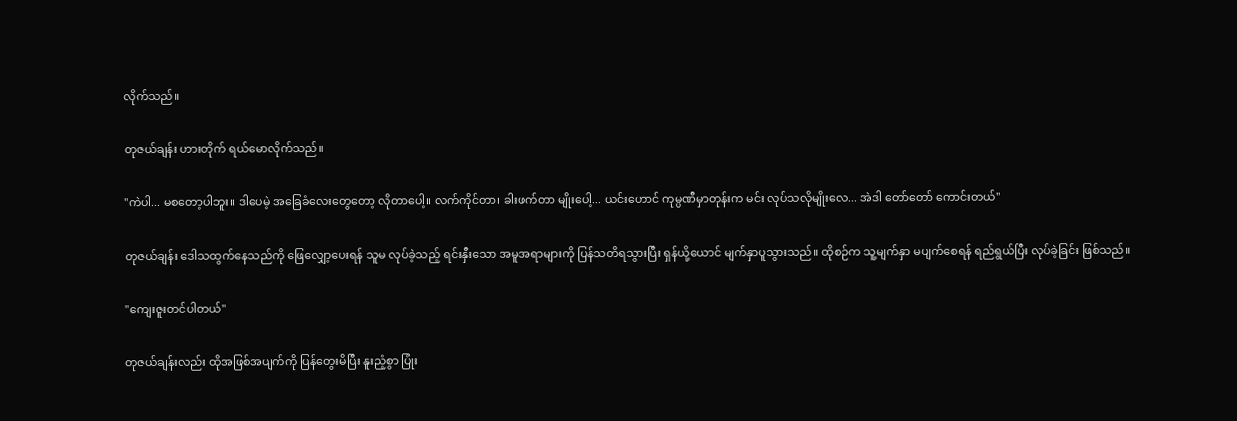လိုက်သည်။

တုဇယ်ချန်း ဟားတိုက် ရယ်မောလိုက်သည်။

"ကဲပါ... မစတော့ပါဘူး။ ဒါပေမဲ့ အခြေခံလေးတွေတော့ လိုတာပေါ့။ လက်ကိုင်တာ၊ ခါးဖက်တာ မျိုးပေါ့... ယင်းဟောင် ကုမ္ပဏီမှာတုန်းက မင်း လုပ်သလိုမျိုးလေ... အဲဒါ တော်တော် ကောင်းတယ်"

တုဇယ်ချန်း ဒေါသထွက်နေသည်ကို ဖြေလျှော့ပေးရန် သူမ လုပ်ခဲ့သည့် ရင်းနှီးသော အမူအရာများကို ပြန်သတိရသွားပြီး ရှန်ယို့ယောင် မျက်နှာပူသွားသည်။ ထိုစဉ်က သူ့မျက်နှာ မပျက်စေရန် ရည်ရွယ်ပြီး လုပ်ခဲ့ခြင်း ဖြစ်သည်။

"ကျေးဇူးတင်ပါတယ်"

တုဇယ်ချန်းလည်း ထိုအဖြစ်အပျက်ကို ပြန်တွေးမိပြီး နူးညံ့စွာ ပြုံး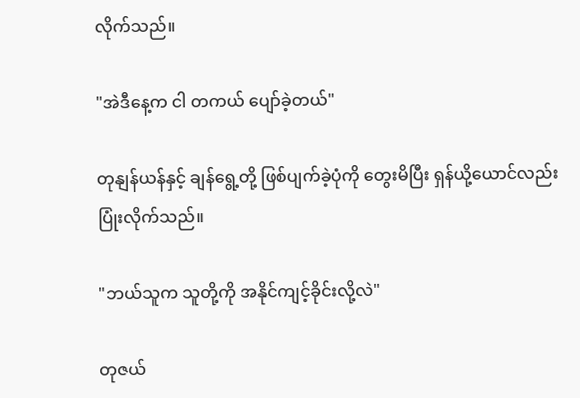လိုက်သည်။

"အဲဒီနေ့က ငါ တကယ် ပျော်ခဲ့တယ်"

တုနျန်ယန်နှင့် ချန်ရွေ့တို့ ဖြစ်ပျက်ခဲ့ပုံကို တွေးမိပြီး ရှန်ယို့ယောင်လည်း ပြုံးလိုက်သည်။

"ဘယ်သူက သူတို့ကို အနိုင်ကျင့်ခိုင်းလို့လဲ"

တုဇယ်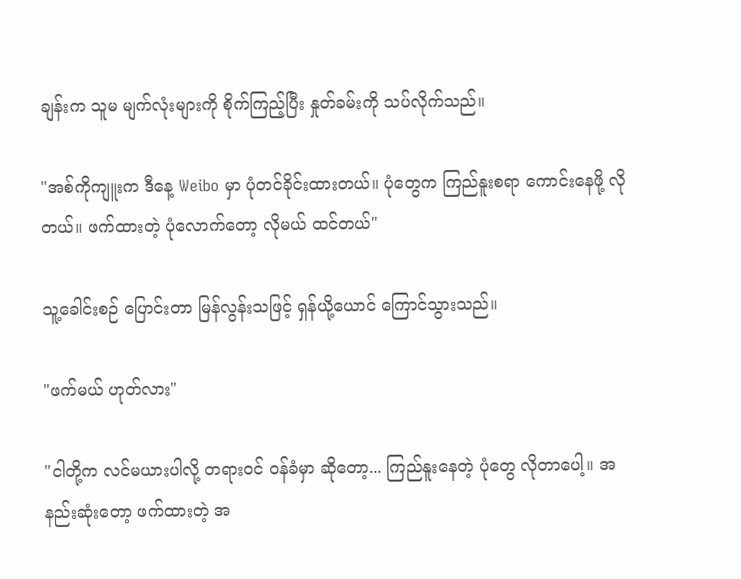ချန်းက သူမ မျက်လုံးများကို စိုက်ကြည့်ပြီး နှုတ်ခမ်းကို သပ်လိုက်သည်။

"အစ်ကိုကျူးက ဒီနေ့ Weibo မှာ ပုံတင်ခိုင်းထားတယ်။ ပုံတွေက ကြည်နူးစရာ ကောင်းနေဖို့ လိုတယ်။ ဖက်ထားတဲ့ ပုံလောက်တော့ လိုမယ် ထင်တယ်"

သူ့ခေါင်းစဉ် ပြောင်းတာ မြန်လွန်းသဖြင့် ရှန်ယို့ယောင် ကြောင်သွားသည်။

"ဖက်မယ် ဟုတ်လား"

"ငါတို့က လင်မယားပါလို့ တရားဝင် ဝန်ခံမှာ ဆိုတော့... ကြည်နူးနေတဲ့ ပုံတွေ လိုတာပေါ့။ အနည်းဆုံးတော့ ဖက်ထားတဲ့ အ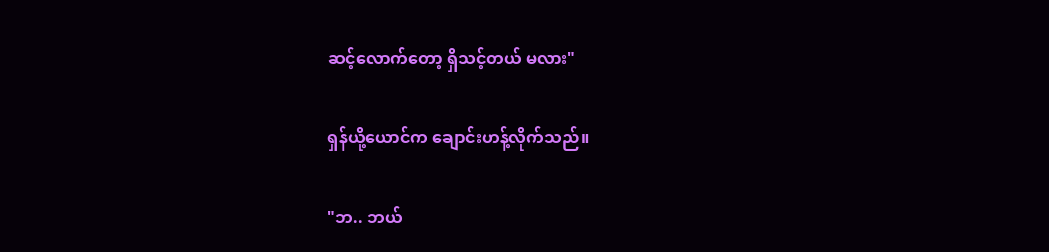ဆင့်လောက်တော့ ရှိသင့်တယ် မလား"

ရှန်ယို့ယောင်က ချောင်းဟန့်လိုက်သည်။

"ဘ.. ဘယ်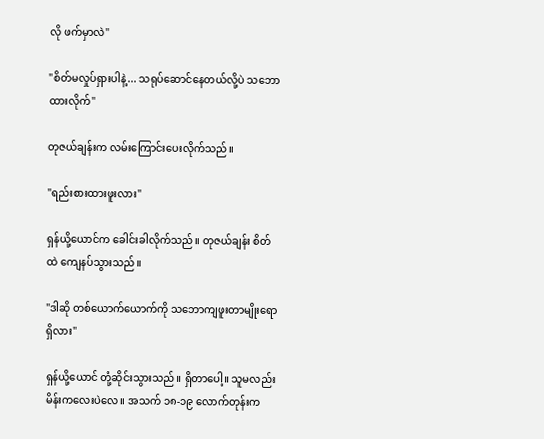လို ဖက်မှာလဲ"

"စိတ်မလှုပ်ရှားပါနဲ့... သရုပ်ဆောင်နေတယ်လို့ပဲ သဘောထားလိုက်"

တုဇယ်ချန်းက လမ်းကြောင်းပေးလိုက်သည်။

"ရည်းစားထားဖူးလား"

ရှန်ယို့ယောင်က ခေါင်းခါလိုက်သည်။ တုဇယ်ချန်း စိတ်ထဲ ကျေနပ်သွားသည်။

"ဒါဆို တစ်ယောက်ယောက်ကို သဘောကျဖူးတာမျိုးရော ရှိလား"

ရှန်ယို့ယောင် တုံ့ဆိုင်းသွားသည်။ ရှိတာပေါ့။ သူမလည်း မိန်းကလေးပဲလေ။ အသက် ၁၈-၁၉ လောက်တုန်းက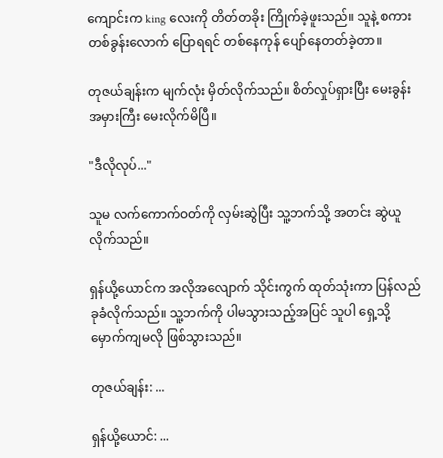ကျောင်းက king လေးကို တိတ်တခိုး ကြိုက်ခဲ့ဖူးသည်။ သူနဲ့ စကားတစ်ခွန်းလောက် ပြောရရင် တစ်နေကုန် ပျော်နေတတ်ခဲ့တာ။

တုဇယ်ချန်းက မျက်လုံး မှိတ်လိုက်သည်။ စိတ်လှုပ်ရှားပြီး မေးခွန်း အမှားကြီး မေးလိုက်မိပြီ။

"ဒီလိုလုပ်..."

သူမ လက်ကောက်ဝတ်ကို လှမ်းဆွဲပြီး သူ့ဘက်သို့ အတင်း ဆွဲယူလိုက်သည်။

ရှန်ယို့ယောင်က အလိုအလျောက် သိုင်းကွက် ထုတ်သုံးကာ ပြန်လည် ခုခံလိုက်သည်။ သူ့ဘက်ကို ပါမသွားသည့်အပြင် သူပါ ရှေ့သို့ မှောက်ကျမလို ဖြစ်သွားသည်။

တုဇယ်ချန်း: ...

ရှန်ယို့ယောင်: ...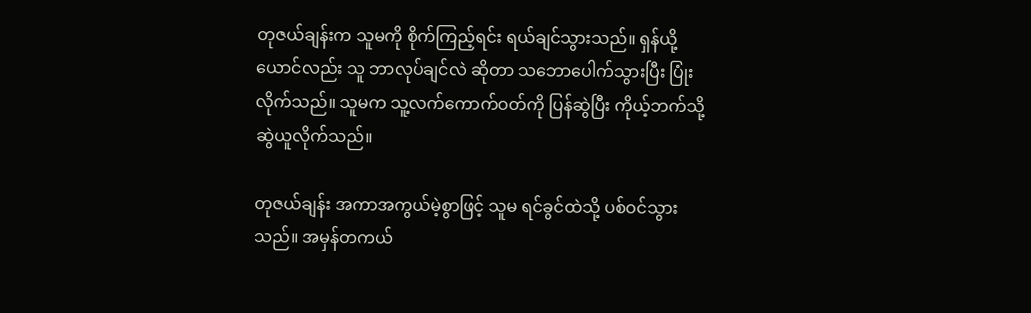တုဇယ်ချန်းက သူမကို စိုက်ကြည့်ရင်း ရယ်ချင်သွားသည်။ ရှန်ယို့ယောင်လည်း သူ ဘာလုပ်ချင်လဲ ဆိုတာ သဘောပေါက်သွားပြီး ပြုံးလိုက်သည်။ သူမက သူ့လက်ကောက်ဝတ်ကို ပြန်ဆွဲပြီး ကိုယ့်ဘက်သို့ ဆွဲယူလိုက်သည်။

တုဇယ်ချန်း အကာအကွယ်မဲ့စွာဖြင့် သူမ ရင်ခွင်ထဲသို့ ပစ်ဝင်သွားသည်။ အမှန်တကယ်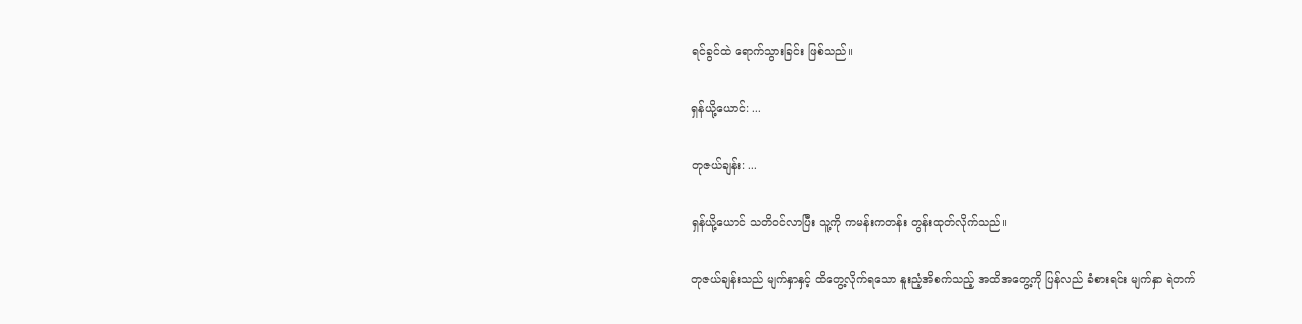ရင်ခွင်ထဲ ရောက်သွားခြင်း ဖြစ်သည်။

ရှန်ယို့ယောင်: ...

တုဇယ်ချန်း: ...

ရှန်ယို့ယောင် သတိဝင်လာပြီး သူ့ကို ကမန်းကတန်း တွန်းထုတ်လိုက်သည်။

တုဇယ်ချန်းသည် မျက်နှာနှင့် ထိတွေ့လိုက်ရသော နူးညံ့အိစက်သည့် အထိအတွေ့ကို ပြန်လည် ခံစားရင်း မျက်နှာ ရဲတက်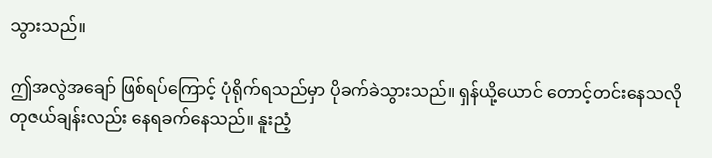သွားသည်။

ဤအလွဲအချော် ဖြစ်ရပ်ကြောင့် ပုံရိုက်ရသည်မှာ ပိုခက်ခဲသွားသည်။ ရှန်ယို့ယောင် တောင့်တင်းနေသလို တုဇယ်ချန်းလည်း နေရခက်နေသည်။ နူးညံ့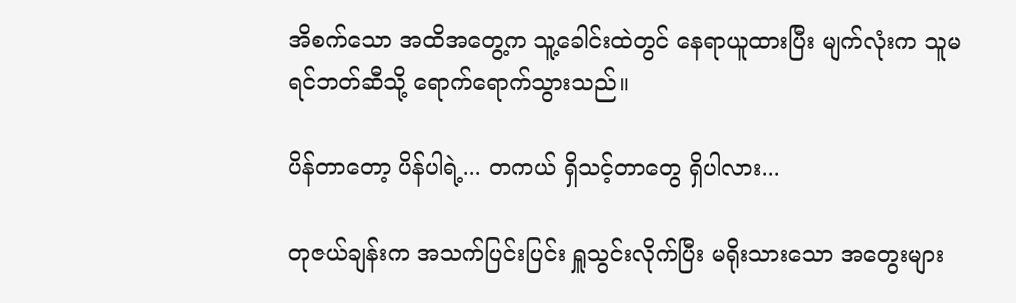အိစက်သော အထိအတွေ့က သူ့ခေါင်းထဲတွင် နေရာယူထားပြီး မျက်လုံးက သူမ ရင်ဘတ်ဆီသို့ ရောက်ရောက်သွားသည်။

ပိန်တာတော့ ပိန်ပါရဲ့... တကယ် ရှိသင့်တာတွေ ရှိပါလား...

တုဇယ်ချန်းက အသက်ပြင်းပြင်း ရှူသွင်းလိုက်ပြီး မရိုးသားသော အတွေးများ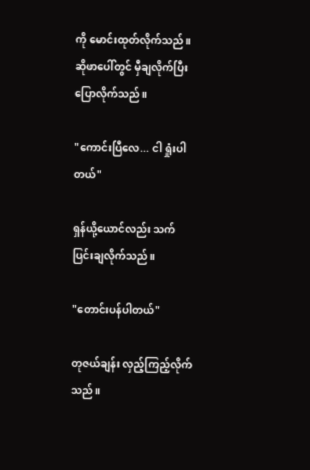ကို မောင်းထုတ်လိုက်သည်။ ဆိုဖာပေါ်တွင် မှီချလိုက်ပြီး ပြောလိုက်သည်။

"ကောင်းပြီလေ... ငါ ရှုံးပါတယ်"

ရှန်ယို့ယောင်လည်း သက်ပြင်းချလိုက်သည်။

"တောင်းပန်ပါတယ်"

တုဇယ်ချန်း လှည့်ကြည့်လိုက်သည်။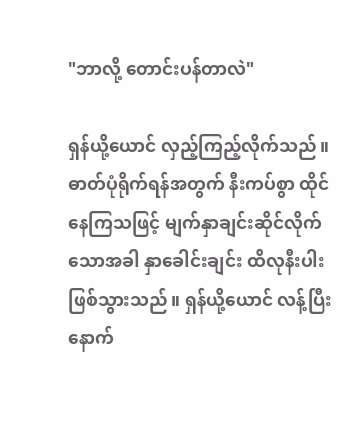"ဘာလို့ တောင်းပန်တာလဲ"

ရှန်ယို့ယောင် လှည့်ကြည့်လိုက်သည်။ ဓာတ်ပုံရိုက်ရန်အတွက် နီးကပ်စွာ ထိုင်နေကြသဖြင့် မျက်နှာချင်းဆိုင်လိုက်သောအခါ နှာခေါင်းချင်း ထိလုနီးပါး ဖြစ်သွားသည်။ ရှန်ယို့ယောင် လန့်ပြီး နောက်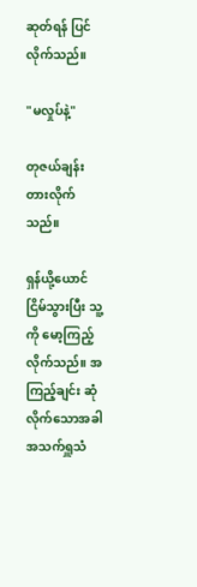ဆုတ်ရန် ပြင်လိုက်သည်။

"မလှုပ်နဲ့"

တုဇယ်ချန်း တားလိုက်သည်။

ရှန်ယို့ယောင် ငြိမ်သွားပြီး သူ့ကို မော့ကြည့်လိုက်သည်။ အကြည့်ချင်း ဆုံလိုက်သောအခါ အသက်ရှူသံ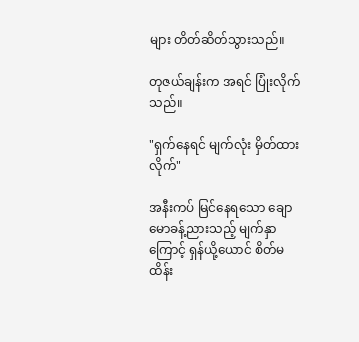များ တိတ်ဆိတ်သွားသည်။

တုဇယ်ချန်းက အရင် ပြုံးလိုက်သည်။

"ရှက်နေရင် မျက်လုံး မှိတ်ထားလိုက်"

အနီးကပ် မြင်နေရသော ချောမောခန့်ညားသည့် မျက်နှာကြောင့် ရှန်ယို့ယောင် စိတ်မထိန်း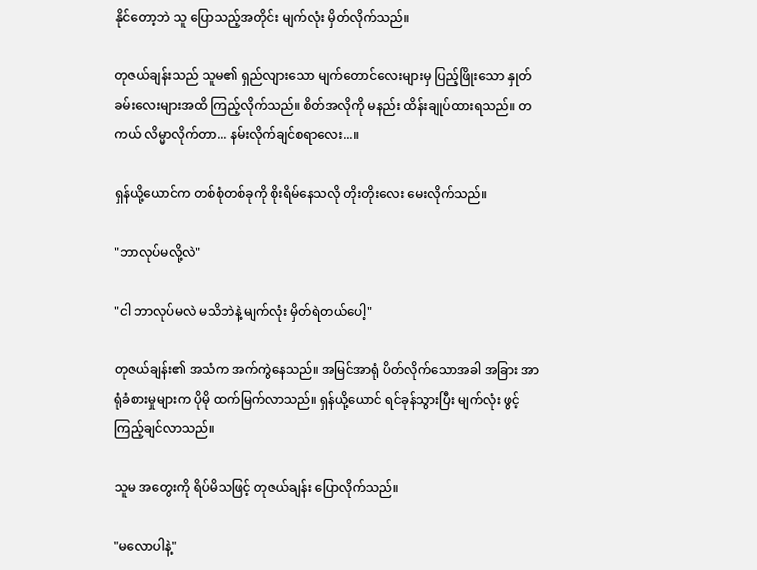နိုင်တော့ဘဲ သူ ပြောသည့်အတိုင်း မျက်လုံး မှိတ်လိုက်သည်။

တုဇယ်ချန်းသည် သူမ၏ ရှည်လျားသော မျက်တောင်လေးများမှ ပြည့်ဖြိုးသော နှုတ်ခမ်းလေးများအထိ ကြည့်လိုက်သည်။ စိတ်အလိုကို မနည်း ထိန်းချုပ်ထားရသည်။ တကယ် လိမ္မာလိုက်တာ... နမ်းလိုက်ချင်စရာလေး...။

ရှန်ယို့ယောင်က တစ်စုံတစ်ခုကို စိုးရိမ်နေသလို တိုးတိုးလေး မေးလိုက်သည်။

"ဘာလုပ်မလို့လဲ"

"ငါ ဘာလုပ်မလဲ မသိဘဲနဲ့ မျက်လုံး မှိတ်ရဲတယ်ပေါ့"

တုဇယ်ချန်း၏ အသံက အက်ကွဲနေသည်။ အမြင်အာရုံ ပိတ်လိုက်သောအခါ အခြား အာရုံခံစားမှုများက ပိုမို ထက်မြက်လာသည်။ ရှန်ယို့ယောင် ရင်ခုန်သွားပြီး မျက်လုံး ဖွင့်ကြည့်ချင်လာသည်။

သူမ အတွေးကို ရိပ်မိသဖြင့် တုဇယ်ချန်း ပြောလိုက်သည်။

"မလောပါနဲ့"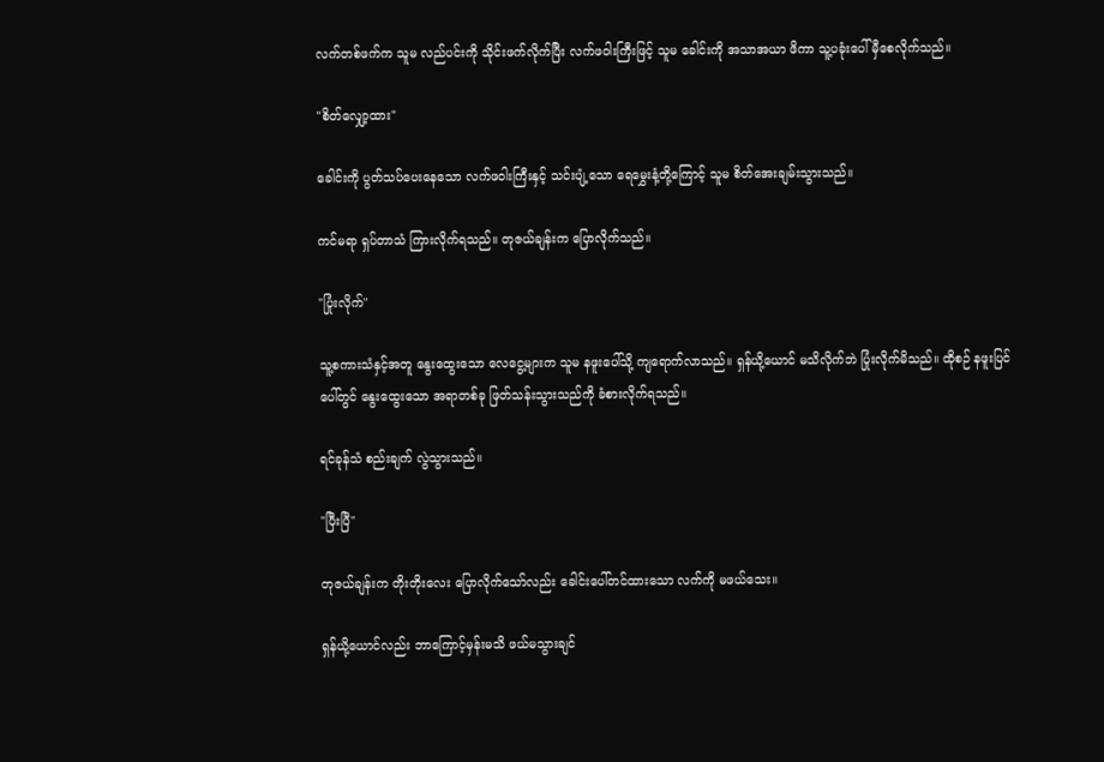လက်တစ်ဖက်က သူမ လည်ပင်းကို သိုင်းဖက်လိုက်ပြီး လက်ဖဝါးကြီးဖြင့် သူမ ခေါင်းကို အသာအယာ ဖိကာ သူ့ပခုံးပေါ် မှီစေလိုက်သည်။

"စိတ်လျှော့ထား"

ခေါင်းကို ပွတ်သပ်ပေးနေသော လက်ဖဝါးကြီးနှင့် သင်းပျံ့သော ရေမွှေးနံ့တို့ကြောင့် သူမ စိတ်အေးချမ်းသွားသည်။

ကင်မရာ ရှပ်တာသံ ကြားလိုက်ရသည်။ တုဇယ်ချန်းက ပြောလိုက်သည်။

"ပြုံးလိုက်"

သူ့စကားသံနှင့်အတူ နွေးထွေးသော လေငွေ့များက သူမ နဖူးပေါ်သို့ ကျရောက်လာသည်။ ရှန်ယို့ယောင် မသိလိုက်ဘဲ ပြုံးလိုက်မိသည်။ ထိုစဉ် နဖူးပြင်ပေါ်တွင် နွေးထွေးသော အရာတစ်ခု ဖြတ်သန်းသွားသည်ကို ခံစားလိုက်ရသည်။

ရင်ခုန်သံ စည်းချက် လွဲသွားသည်။

"ပြီးပြီ"

တုဇယ်ချန်းက တိုးတိုးလေး ပြောလိုက်သော်လည်း ခေါင်းပေါ်တင်ထားသော လက်ကို မဖယ်သေး။

ရှန်ယို့ယောင်လည်း ဘာကြောင့်မှန်းမသိ ဖယ်မသွားချင်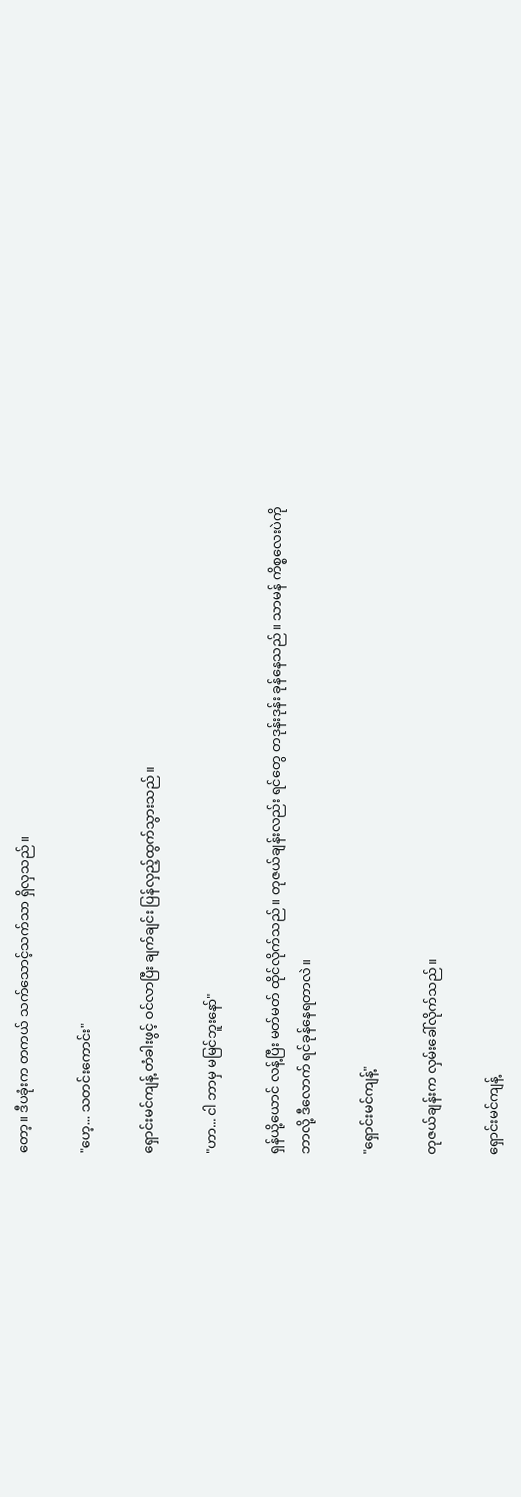တော့။ ဒီပခုံးက တကယ် သက်သောင့်သက်သာ ရှိလှသည်။

"ဟေ့... သတင်းကောင်း"

ရှောင်းမင်ကျန့် တံခါးဖွင့် ဝင်လာပြီး ချက်ချင်း ပြန်လှည့်ထွက်သွားသည်။

"ဟာ... ငါ ဘာမှ မမြင်ဘူးနော်"

ရှန်ယို့ယောင် လန့်ပြီး မတ်မတ် ထိုင်လိုက်သည်။ တုဇယ်ချန်းလည်း ရင်တွေ တဒုန်းဒုန်း ခုန်နေသည်။ သာမန် ကိစ္စလေးပဲကို ဘာလို့ ဒီလောက် ရင်ခုန်နေရတာလဲ။

"ရှောင်းမင်ကျန့်"

တုဇယ်ချန်းက လှမ်းခေါ်လိုက်သည်။

ရှောင်းမင်ကျန့်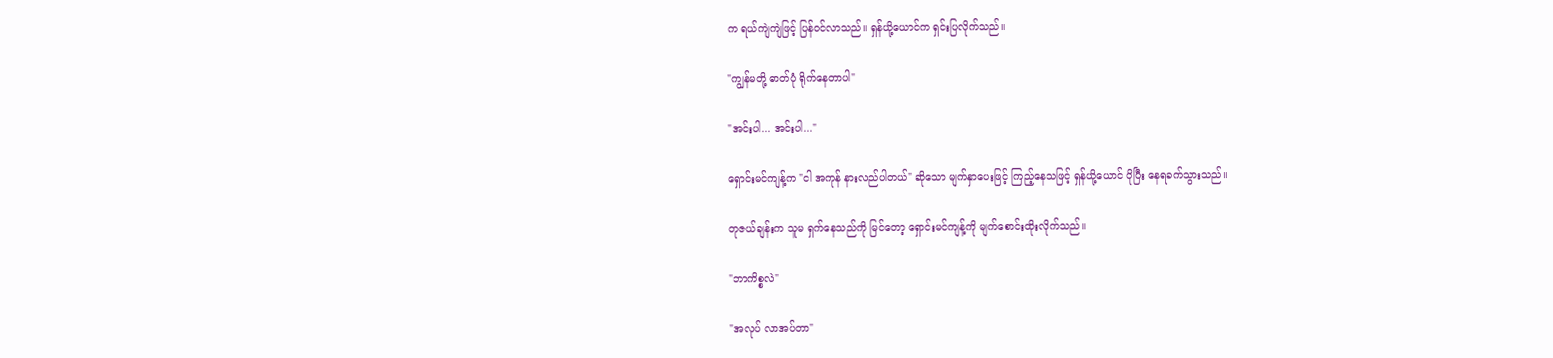က ရယ်ကျဲကျဲဖြင့် ပြန်ဝင်လာသည်။ ရှန်ယို့ယောင်က ရှင်းပြလိုက်သည်။

"ကျွန်မတို့ ဓာတ်ပုံ ရိုက်နေတာပါ"

"အင်းပါ... အင်းပါ..."

ရှောင်းမင်ကျန့်က "ငါ အကုန် နားလည်ပါတယ်" ဆိုသော မျက်နှာပေးဖြင့် ကြည့်နေသဖြင့် ရှန်ယို့ယောင် ပိုပြီး နေရခက်သွားသည်။

တုဇယ်ချန်းက သူမ ရှက်နေသည်ကို မြင်တော့ ရှောင်းမင်ကျန့်ကို မျက်စောင်းထိုးလိုက်သည်။

"ဘာကိစ္စလဲ"

"အလုပ် လာအပ်တာ"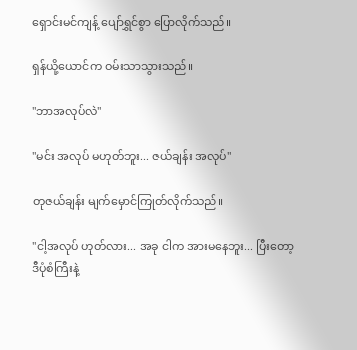ရှောင်းမင်ကျန့် ပျော်ရွှင်စွာ ပြောလိုက်သည်။

ရှန်ယို့ယောင်က ဝမ်းသာသွားသည်။

"ဘာအလုပ်လဲ"

"မင်း အလုပ် မဟုတ်ဘူး... ဇယ်ချန်း အလုပ်"

တုဇယ်ချန်း မျက်မှောင်ကြုတ်လိုက်သည်။

"ငါ့အလုပ် ဟုတ်လား... အခု ငါက အားမနေဘူး... ပြီးတော့ ဒီပုံစံကြီးနဲ့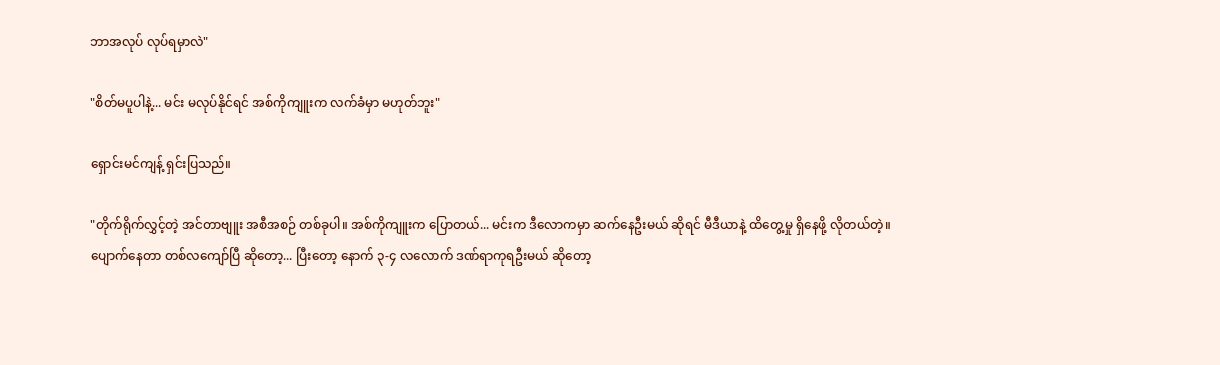ဘာအလုပ် လုပ်ရမှာလဲ"

"စိတ်မပူပါနဲ့... မင်း မလုပ်နိုင်ရင် အစ်ကိုကျူးက လက်ခံမှာ မဟုတ်ဘူး"

ရှောင်းမင်ကျန့် ရှင်းပြသည်။

"တိုက်ရိုက်လွှင့်တဲ့ အင်တာဗျူး အစီအစဉ် တစ်ခုပါ။ အစ်ကိုကျူးက ပြောတယ်... မင်းက ဒီလောကမှာ ဆက်နေဦးမယ် ဆိုရင် မီဒီယာနဲ့ ထိတွေ့မှု ရှိနေဖို့ လိုတယ်တဲ့။ ပျောက်နေတာ တစ်လကျော်ပြီ ဆိုတော့... ပြီးတော့ နောက် ၃-၄ လလောက် ဒဏ်ရာကုရဦးမယ် ဆိုတော့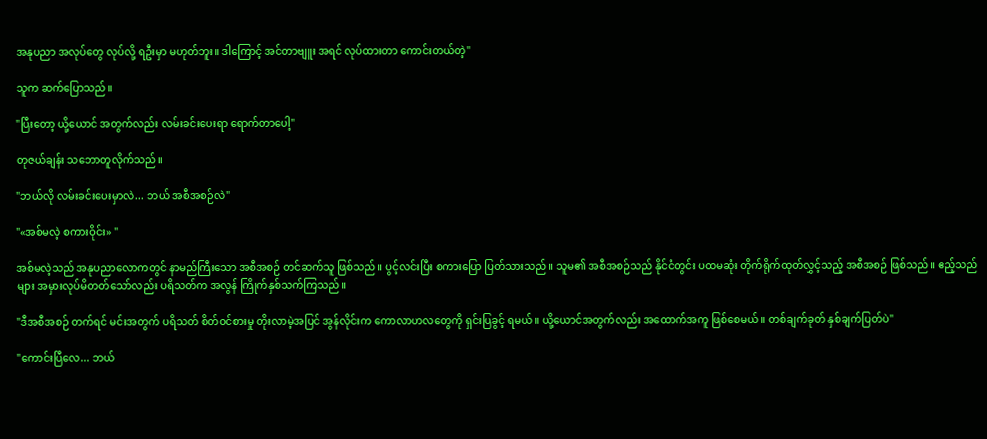အနုပညာ အလုပ်တွေ လုပ်လို့ ရဦးမှာ မဟုတ်ဘူး။ ဒါကြောင့် အင်တာဗျူး အရင် လုပ်ထားတာ ကောင်းတယ်တဲ့"

သူက ဆက်ပြောသည်။

"ပြီးတော့ ယို့ယောင် အတွက်လည်း လမ်းခင်းပေးရာ ရောက်တာပေါ့"

တုဇယ်ချန်း သဘောတူလိုက်သည်။

"ဘယ်လို လမ်းခင်းပေးမှာလဲ... ဘယ် အစီအစဉ်လဲ"

"«အစ်မလဲ့ စကားဝိုင်း» "

အစ်မလဲ့သည် အနုပညာလောကတွင် နာမည်ကြီးသော အစီအစဉ် တင်ဆက်သူ ဖြစ်သည်။ ပွင့်လင်းပြီး စကားပြော ပြတ်သားသည်။ သူမ၏ အစီအစဉ်သည် နိုင်ငံတွင်း ပထမဆုံး တိုက်ရိုက်ထုတ်လွှင့်သည့် အစီအစဉ် ဖြစ်သည်။ ဧည့်သည်များ အမှားလုပ်မိတတ်သော်လည်း ပရိသတ်က အလွန် ကြိုက်နှစ်သက်ကြသည်။

"ဒီအစီအစဉ် တက်ရင် မင်းအတွက် ပရိသတ် စိတ်ဝင်စားမှု တိုးလာမဲ့အပြင် အွန်လိုင်းက ကောလာဟလတွေကို ရှင်းပြခွင့် ရမယ်။ ယို့ယောင်အတွက်လည်း အထောက်အကူ ဖြစ်စေမယ်။ တစ်ချက်ခုတ် နှစ်ချက်ပြတ်ပဲ"

"ကောင်းပြီလေ... ဘယ်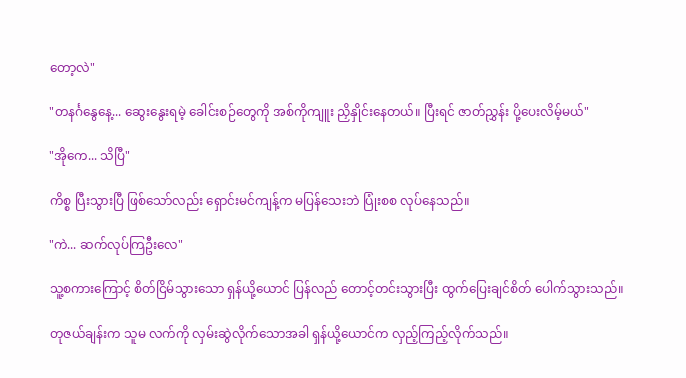တော့လဲ"

"တနင်္ဂနွေနေ့... ဆွေးနွေးရမဲ့ ခေါင်းစဉ်တွေကို အစ်ကိုကျူး ညှိနှိုင်းနေတယ်။ ပြီးရင် ဇာတ်ညွှန်း ပို့ပေးလိမ့်မယ်"

"အိုကေ... သိပြီ"

ကိစ္စ ပြီးသွားပြီ ဖြစ်သော်လည်း ရှောင်းမင်ကျန့်က မပြန်သေးဘဲ ပြုံးစစ လုပ်နေသည်။

"ကဲ... ဆက်လုပ်ကြဦးလေ"

သူ့စကားကြောင့် စိတ်ငြိမ်သွားသော ရှန်ယို့ယောင် ပြန်လည် တောင့်တင်းသွားပြီး ထွက်ပြေးချင်စိတ် ပေါက်သွားသည်။

တုဇယ်ချန်းက သူမ လက်ကို လှမ်းဆွဲလိုက်သောအခါ ရှန်ယို့ယောင်က လှည့်ကြည့်လိုက်သည်။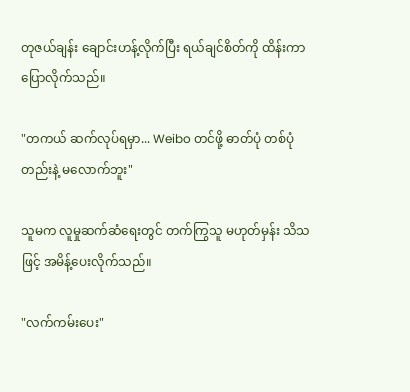တုဇယ်ချန်း ချောင်းဟန့်လိုက်ပြီး ရယ်ချင်စိတ်ကို ထိန်းကာ ပြောလိုက်သည်။

"တကယ် ဆက်လုပ်ရမှာ... Weibo တင်ဖို့ ဓာတ်ပုံ တစ်ပုံတည်းနဲ့ မလောက်ဘူး"

သူမက လူမှုဆက်ဆံရေးတွင် တက်ကြွသူ မဟုတ်မှန်း သိသဖြင့် အမိန့်ပေးလိုက်သည်။

"လက်ကမ်းပေး"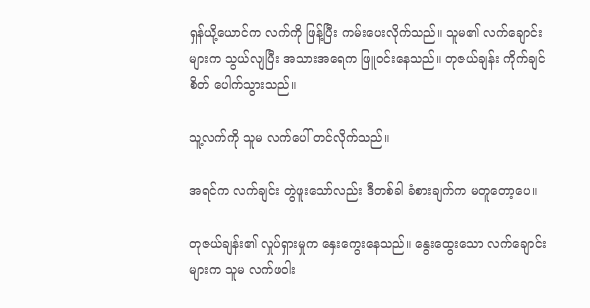ရှန်ယို့ယောင်က လက်ကို ဖြန့်ပြီး ကမ်းပေးလိုက်သည်။ သူမ၏ လက်ချောင်းများက သွယ်လျပြီး အသားအရေက ဖြူဝင်းနေသည်။ တုဇယ်ချန်း ကိုက်ချင်စိတ် ပေါက်သွားသည်။

သူ့လက်ကို သူမ လက်ပေါ် တင်လိုက်သည်။

အရင်က လက်ချင်း တွဲဖူးသော်လည်း ဒီတစ်ခါ ခံစားချက်က မတူတော့ပေ။

တုဇယ်ချန်း၏ လှုပ်ရှားမှုက နှေးကွေးနေသည်။ နွေးထွေးသော လက်ချောင်းများက သူမ လက်ဖဝါး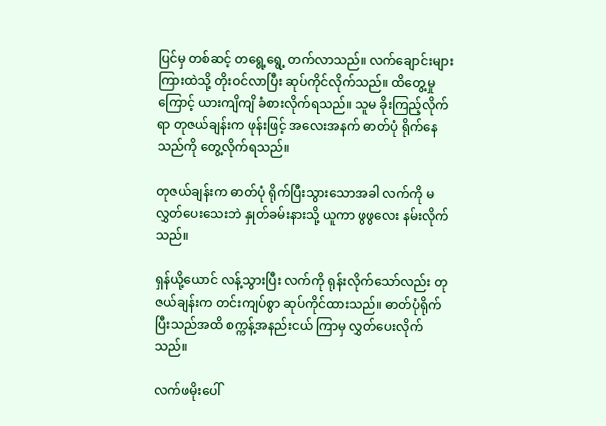ပြင်မှ တစ်ဆင့် တရွေ့ရွေ့ တက်လာသည်။ လက်ချောင်းများ ကြားထဲသို့ တိုးဝင်လာပြီး ဆုပ်ကိုင်လိုက်သည်။ ထိတွေ့မှုကြောင့် ယားကျိကျိ ခံစားလိုက်ရသည်။ သူမ ခိုးကြည့်လိုက်ရာ တုဇယ်ချန်းက ဖုန်းဖြင့် အလေးအနက် ဓာတ်ပုံ ရိုက်နေသည်ကို တွေ့လိုက်ရသည်။

တုဇယ်ချန်းက ဓာတ်ပုံ ရိုက်ပြီးသွားသောအခါ လက်ကို မလွှတ်ပေးသေးဘဲ နှုတ်ခမ်းနားသို့ ယူကာ ဖွဖွလေး နမ်းလိုက်သည်။

ရှန်ယို့ယောင် လန့်သွားပြီး လက်ကို ရုန်းလိုက်သော်လည်း တုဇယ်ချန်းက တင်းကျပ်စွာ ဆုပ်ကိုင်ထားသည်။ ဓာတ်ပုံရိုက်ပြီးသည်အထိ စက္ကန့်အနည်းငယ် ကြာမှ လွှတ်ပေးလိုက်သည်။

လက်ဖမိုးပေါ်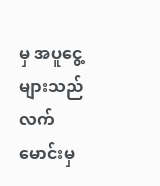မှ အပူငွေ့များသည် လက်မောင်းမှ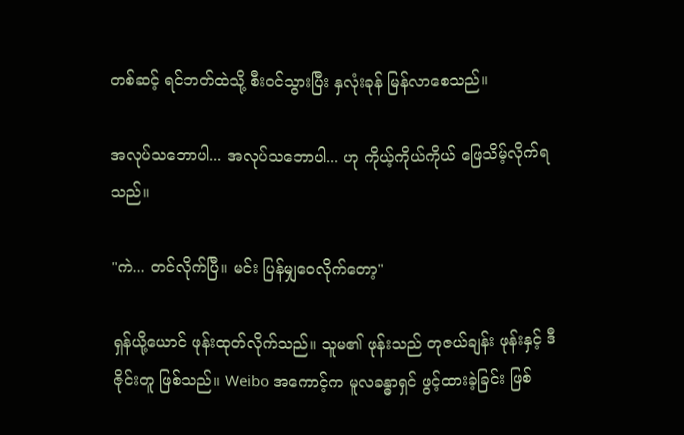တစ်ဆင့် ရင်ဘတ်ထဲသို့ စီးဝင်သွားပြီး နှလုံးခုန် မြန်လာစေသည်။

အလုပ်သဘောပါ... အလုပ်သဘောပါ... ဟု ကိုယ့်ကိုယ်ကိုယ် ဖြေသိမ့်လိုက်ရသည်။

"ကဲ... တင်လိုက်ပြီ။ မင်း ပြန်မျှဝေလိုက်တော့"

ရှန်ယို့ယောင် ဖုန်းထုတ်လိုက်သည်။ သူမ၏ ဖုန်းသည် တုဇယ်ချန်း ဖုန်းနှင့် ဒီဇိုင်းတူ ဖြစ်သည်။ Weibo အကောင့်က မူလခန္ဓာရှင် ဖွင့်ထားခဲ့ခြင်း ဖြစ်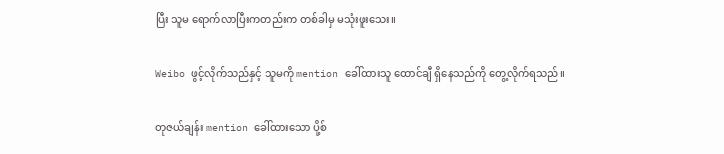ပြီး သူမ ရောက်လာပြီးကတည်းက တစ်ခါမှ မသုံးဖူးသေး။

Weibo ဖွင့်လိုက်သည်နှင့် သူမကို mention ခေါ်ထားသူ ထောင်ချီ ရှိနေသည်ကို တွေ့လိုက်ရသည်။

တုဇယ်ချန်း mention ခေါ်ထားသော ပို့စ်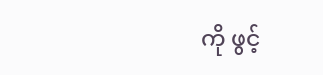ကို ဖွင့်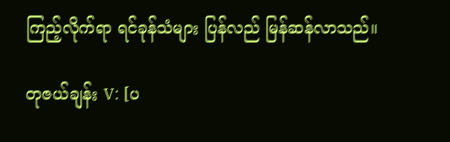ကြည့်လိုက်ရာ ရင်ခုန်သံများ ပြန်လည် မြန်ဆန်လာသည်။

တုဇယ်ချန်း V: [ပ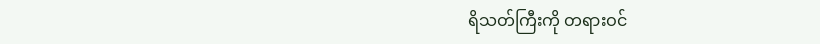ရိသတ်ကြီးကို တရားဝင်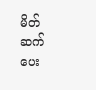မိတ်ဆက်ပေး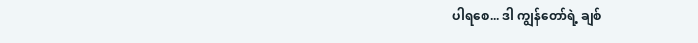ပါရစေ... ဒါ ကျွန်တော်ရဲ့ ချစ်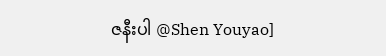ဇနီးပါ @Shen Youyao]